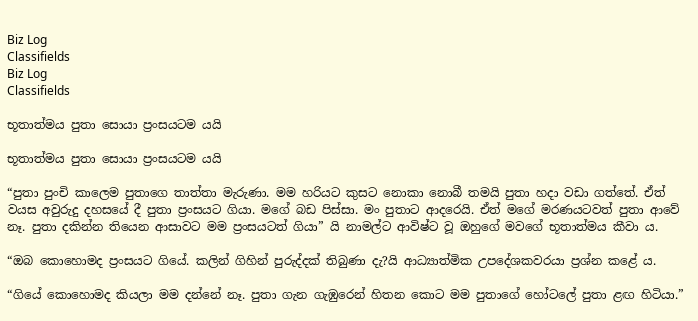Biz Log
Classifields
Biz Log
Classifields

භූතාත්මය පුතා සොයා ප්‍රංසයටම යයි

භූතාත්මය පුතා සොයා ප්‍රංසයටම යයි

“පුතා පුංචි කාලෙම පුතාගෙ තාත්තා මැරුණා. මම හරියට කුසට නොකා නොබී තමයි පුතා හදා වඩා ගත්තේ. ඒත් වයස අවුරුදු දහසයේ දී පුතා ප්‍රංසයට ගියා‍. මගේ බඩ පිස්සා‍. මං පුතාට ආදරෙයි. ඒත් මගේ මරණයටවත් පුතා ආවේ නෑ. පුතා දකින්න තියෙන ආසාවට මම ප්‍රංසයටත් ගියා” යි නාමල්ට ආවිෂ්ට වූ ඔහුගේ මවගේ භූතාත්මය කීවා ය.

“ඔබ කොහොමද ප්‍රංසයට ගියේ. කලින් ගිහින් පුරුද්දක් තිබුණා දැ‍?යි ආධ්‍යාත්මික උපදේශකවරයා ප්‍රශ්න කළේ ය.

“ගියේ කොහොමද කියලා මම දන්නේ නෑ. පුතා ගැන ගැඹුරෙන් හිතන කොට මම පුතාගේ හෝටලේ පුතා ළඟ හිටියා.”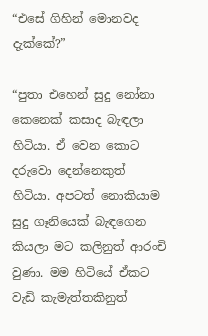“එසේ ගිහින් මොනවද දැක්කේ?”

“පුතා එහෙන් සුදු නෝනා කෙනෙක් කසාද බැඳලා හිටියා. ඒ වෙන කොට දරුවො දෙන්නෙකුත් හිටියා. අපටත් නොකියාම සුදු ගෑනියෙක් බැඳගෙන කියලා මට කලිනුත් ආරංචි වුණා. මම හිටියේ ඒකට වැඩි කැමැත්තකිනුත්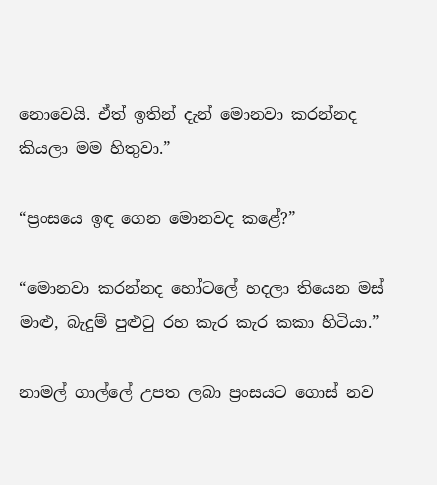නොවෙයි. ඒත් ඉතින් දැන් මොනවා කරන්නද කියලා මම හිතුවා.”

“ප්‍රංසයෙ ඉඳ ගෙන මොනවද කළේ?”

“මොනවා කරන්නද හෝටලේ හදලා තියෙන මස් මාළු, බැදුම් පුළුටු රහ කැර කැර කකා හිටියා.”

නාමල් ගාල්ලේ උපත ලබා ප්‍රංසයට ගොස් නව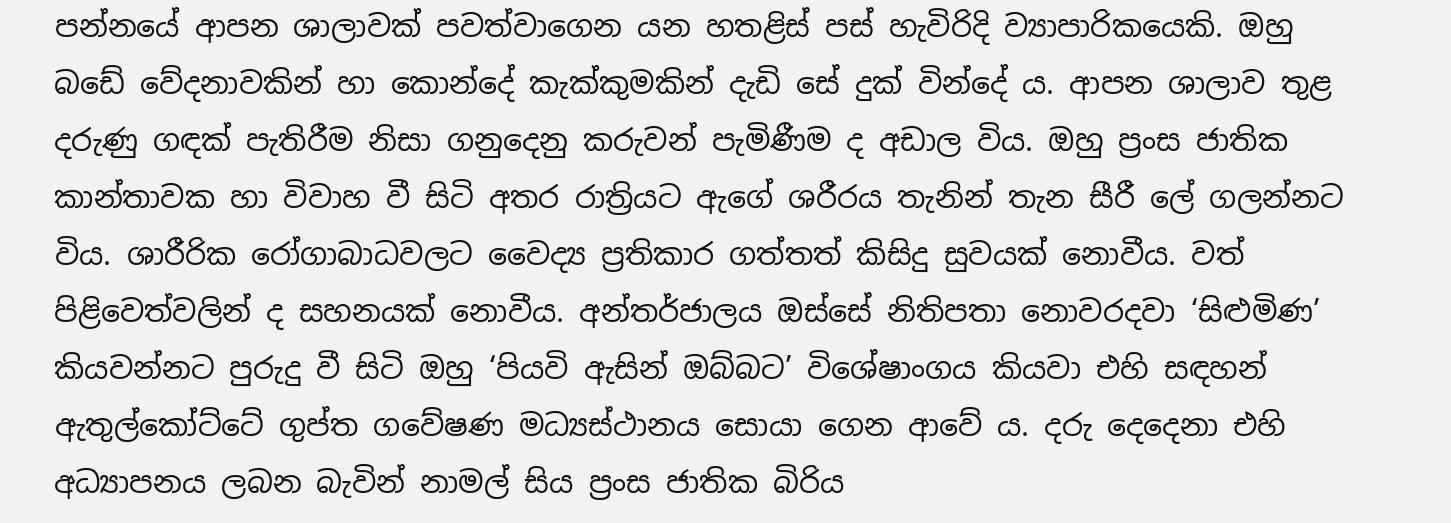පන්නයේ ආපන ශාලාවක් පවත්වාගෙන යන හතළිස් පස් හැවිරිදි ව්‍යාපාරිකයෙකි. ඔහු බඩේ වේදනාවකින් හා කොන්දේ කැක්කුමකින් දැඩි සේ දුක් වින්දේ ය. ආපන ශාලාව තුළ දරුණු ගඳක් පැතිරීම නිසා ගනුදෙනු කරුවන් පැමිණීම ද අඩාල විය. ඔහු ප්‍රංස ජාතික කාන්තාවක හා විවාහ වී සිටි අතර රාත්‍රියට ඇගේ ශරීරය තැනින් තැන සීරී ලේ ගලන්නට විය. ශාරීරික රෝගාබාධවලට වෛද්‍ය ප්‍රතිකාර ගත්තත් කිසිදු සුවයක් නොවීය. වත් පිළිවෙත්වලින් ද සහනයක් නොවීය. අන්තර්ජාලය ඔස්සේ නිතිපතා නොවරදවා ‘සිළුමිණ’ කියවන්නට පුරුදු වී සිටි ඔහු ‘පියවි ඇසින් ඔබ්බට’ විශේෂාංගය කියවා එහි සඳහන් ඇතුල්කෝට්ටේ ගුප්ත ගවේෂණ මධ්‍යස්ථානය සොයා ගෙන ආවේ ය. දරු දෙදෙනා එහි අධ්‍යාපනය ලබන බැවින් නාමල් සිය ප්‍රංස ජාතික බිරිය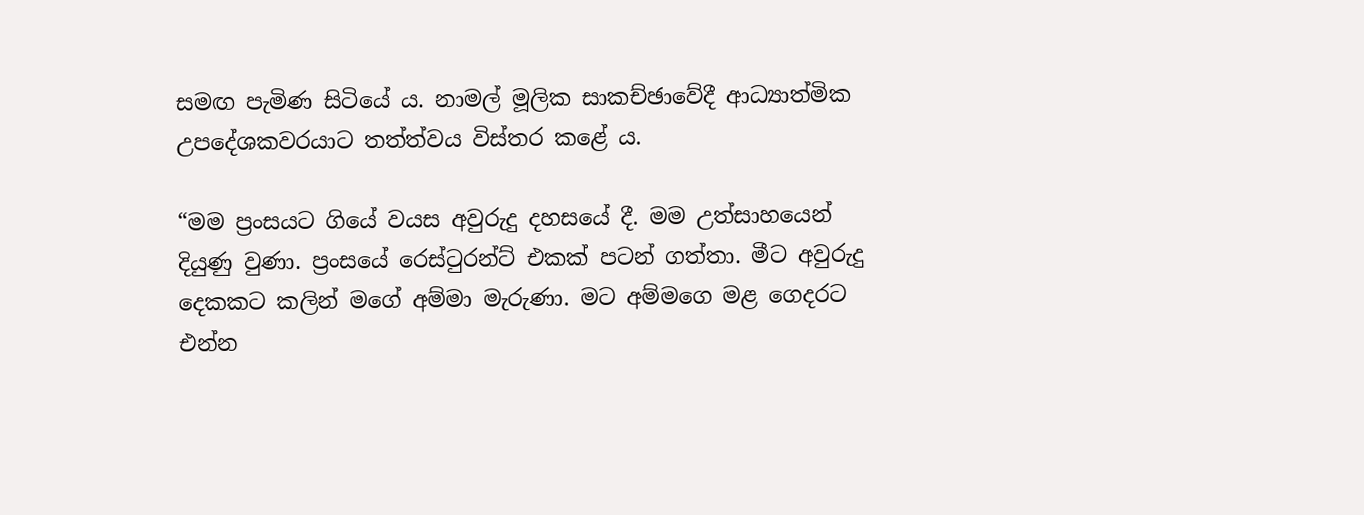සමඟ පැමිණ සිටියේ ය. නාමල් මූලික සාකච්ඡාවේදී ආධ්‍යාත්මික උපදේශකවරයාට තත්ත්වය විස්තර කළේ ය.

“මම ප්‍රංසයට ගියේ වයස අවුරුදු දහසයේ දී. මම උත්සාහයෙන් දියුණු වුණා. ප්‍රංසයේ රෙස්ටුරන්ට් එකක් පටන් ගත්තා. මීට අවුරුදු දෙකකට කලින් මගේ අම්මා මැරුණා. මට අම්මගෙ මළ ගෙදරට එන්න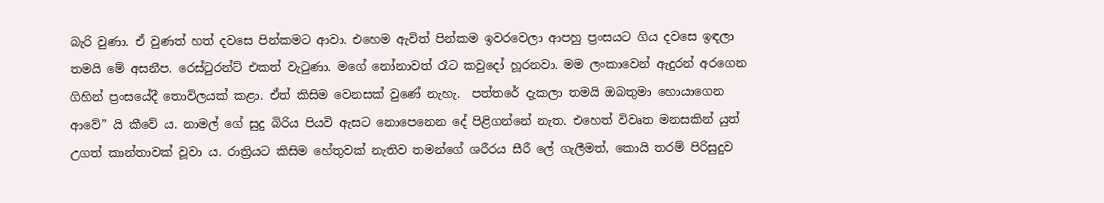බැරි වුණා. ඒ වුණත් හත් දවසෙ පින්කමට ආවා. එහෙම ඇවිත් පින්කම ඉවරවෙලා ආපහු ප්‍රංසයට ගිය දවසෙ ඉඳලා තමයි මේ අසනීප. රෙස්ටුරන්ට් එකත් වැටුණා. මගේ නෝනාවත් රෑට කවුදෝ හූරනවා. මම ලංකාවෙන් ඇදුරන් අරගෙන ගිහින් ප්‍රංසයේදී තොවිලයක් කළා. ඒත් කිසිම වෙනසක් වුණේ නැහැ.  පත්තරේ දැකලා තමයි ඔබතුමා හොයාගෙන ආවේ” යි කීවේ ය. නාමල් ගේ සුදු බිරිය පියවි ඇසට නොපෙනෙන දේ පිළිගන්නේ නැත. එහෙත් විවෘත මනසකින් යුත් උගත් කාන්තාවක් වූවා ය. රාත්‍රියට කිසිම හේතුවක් නැතිව තමන්ගේ ශරීරය සීරී ලේ ගැලීමත්, කොයි තරම් පිරිසුදුව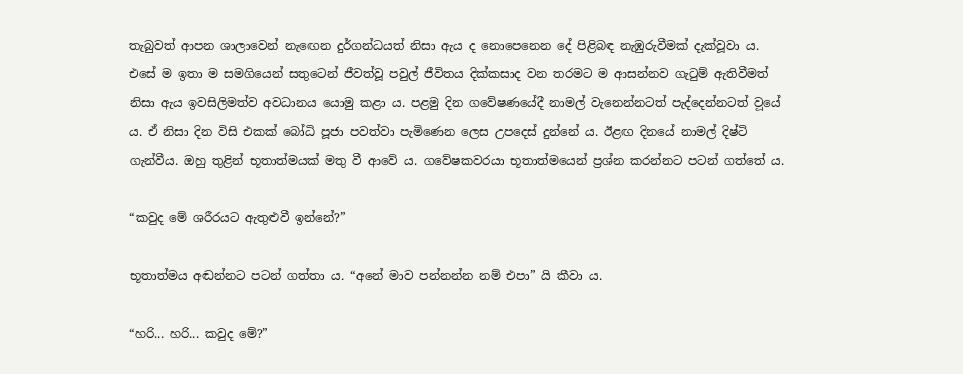තැබුවත් ආපන ශාලාවෙන් නැ‍ඟෙන දුර්ගන්ධයත් නිසා ඇය ද නොපෙනෙන දේ පිළිබඳ නැඹුරුවීමක් දැක්වූවා ය. එසේ ම ඉතා ම සමගියෙන් සතුටෙන් ජීවත්වූ පවුල් ජීවිතය දික්කසාද වන තරමට ම ආසන්නව ගැටුම් ඇතිවීමත් නිසා ඇය ඉවසිලිමත්ව අවධානය යොමු කළා ය. පළමු දින ගවේෂණයේදී නාමල් වැනෙන්නටත් පැද්දෙන්නටත් ව‍ූයේ ය. ඒ නිසා දින විසි එකක් බෝධි පූජා පවත්වා පැමිණෙන ලෙස උපදෙස් දුන්නේ ය. ඊළඟ දිනයේ නාමල් දිෂ්ටි ගැන්වීය. ඔහු තුළින් භූතාත්මයක් මතු වී ආවේ ය. ගවේෂකවරයා භූතාත්මයෙන් ප්‍රශ්න කරන්නට පටන් ගත්තේ ය.

“කවුද මේ ශරීරයට ඇතුළුවී ඉන්නේ?”

භූතාත්මය අඬන්නට පටන් ගත්තා ය. “අනේ මාව පන්නන්න නම් එපා” යි කීවා ය.

“හරි... හරි... කවුද මේ?”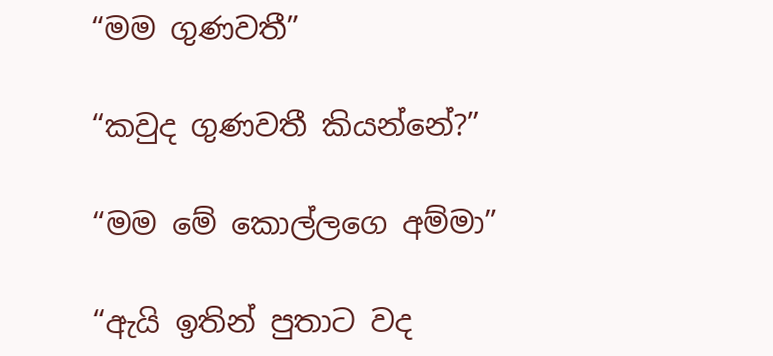“මම ගුණවතී”

“කවුද ගුණවතී කියන්නේ?”

“මම මේ කොල්ලගෙ අම්මා”

“ඇයි ඉතින් පුතාට වද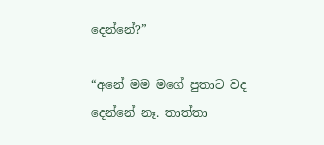දෙන්නේ?”

“අනේ මම මගේ පුතාට වද දෙන්නේ නෑ. තාත්තා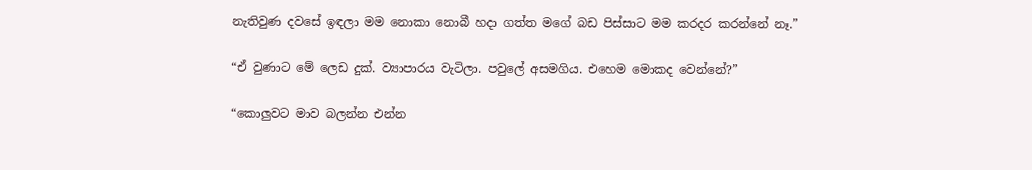නැතිවුණ දවසේ ඉඳලා මම නොකා නොබී හදා ගත්ත මගේ බඩ පිස්සාට මම කරදර කරන්නේ නෑ.”

“ඒ වුණාට මේ ලෙඩ දුක්. ව්‍යාපාරය වැටිලා. පවුලේ අසමගිය. එහෙම මොකද වෙන්නේ?”

“කොලුවට මාව බලන්න එන්න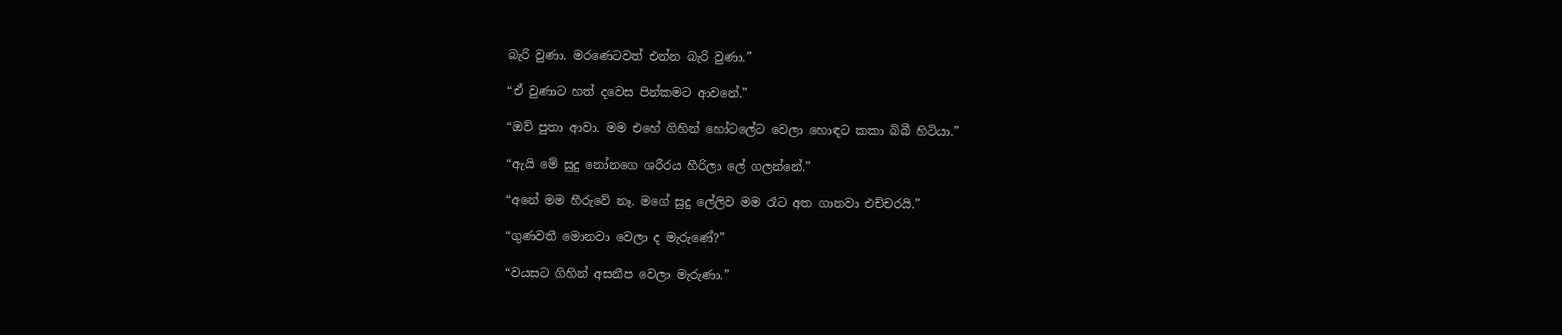බැරි වුණා. මරණෙටවත් එන්න බැරි වුණා.”

“ඒ වුණාට හත් දව‍ෙස පින්කමට ආවනේ.”

“ඔව් පුතා ආවා. මම එහේ ගිහින් හෝටලේට වෙලා හොඳට කකා බිබී හිටියා.”

“ඇයි මේ සුදු නෝනගෙ ශරීරය හීරිලා ලේ ගලන්නේ.”

“අනේ මම හීරුවේ නෑ‍. මගේ සුදු ලේලිව මම රෑට අත ගානවා එච්චරයි.”

“ගුණවතී මොනවා වෙලා ද මැරුණේ?”

“වයසට ගිහින් අසනීප වෙලා මැරුණා.”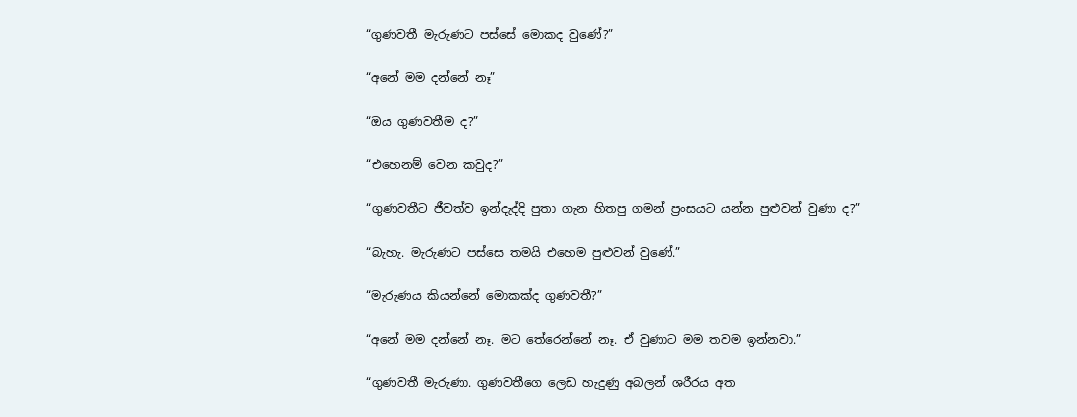“ගුණවතී මැරුණට පස්සේ මොකද වුණේ?”

“අනේ මම දන්නේ නෑ”

“ඔය ගුණවතීම ද?”

“එහෙනම් වෙන කවුද?”

“ගුණවතීට ජීවත්ව ඉන්දැද්දි පුතා ගැන හිතපු ගමන් ප්‍රංසයට යන්න පුළුවන් වුණා ද?”

“බැහැ. මැරුණට පස්සෙ තමයි එහෙම පුළුවන් වුණේ.”

“මැරුණය කියන්නේ මොකක්ද ගුණවතී?”

“අනේ මම දන්නේ නෑ. මට තේරෙන්නේ නෑ. ඒ වුණාට මම තවම ඉන්නවා.”

“ගුණවතී මැරුණා. ගුණවතීගෙ ලෙඩ හැදුණු අබලන් ශරීරය අත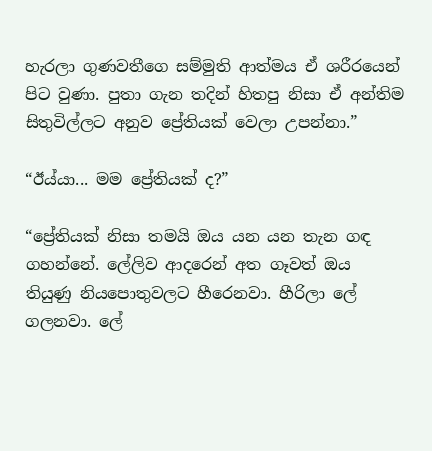හැරලා ගුණවතීගෙ සම්මුති ආත්මය ඒ ශරීරයෙන් පිට වුණා. පුතා ගැන තදින් හිතපු නිසා ඒ අන්තිම සිතුවිල්ලට අනුව ප්‍රේතියක් වෙලා උපන්නා.”

“ඊය්යා... මම ප්‍රේතියක් ද?”

“ප්‍රේතියක් නිසා තමයි ඔය යන යන තැන ගඳ ගහන්නේ. ලේලිව ආදරෙන් අත ගෑවත් ඔය තියුණු නියපොතුවලට හීරෙනවා. හීරිලා ලේ ගලනවා. ලේ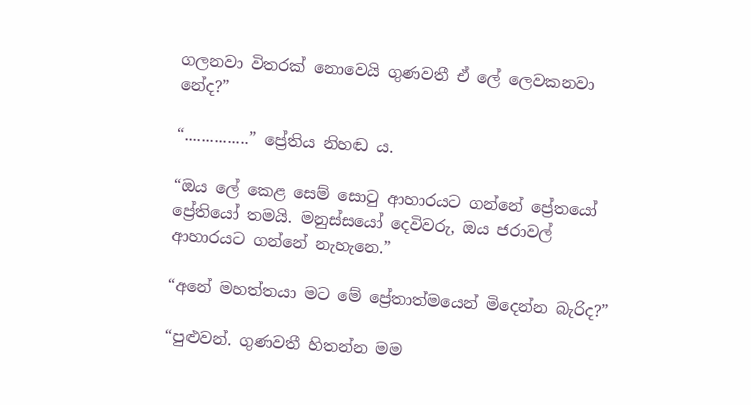ගලනවා විතරක් නොවෙයි ගුණවතී ඒ ලේ ලෙවකනවා නේද?”

“...............” ප්‍රේතිය නිහඬ ය.

“ඔය ලේ කෙළ සෙම් සොටු ආහාරයට ගන්නේ ප්‍රේතයෝ ප්‍රේතියෝ තමයි. මනුස්සයෝ දෙවිවරු, ඔය ජරාවල් ආහාරයට ගන්නේ නැහැනෙ.”

“අනේ මහත්තයා මට මේ ප්‍රේතාත්මයෙන් මිදෙන්න බැරිද?”

“පුළුවන්‍. ගුණවතී හිතන්න මම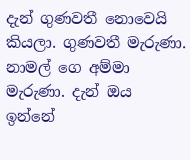දැන් ගුණවතී නොවෙයි කියලා. ගුණවතී මැරුණා. නාමල් ගෙ අම්මා මැරුණා. දැන් ඔය ඉන්නේ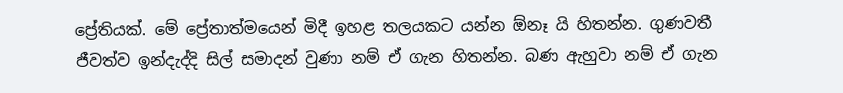ප්‍රේතියක්. මේ ප්‍රේතාත්මයෙන් මිදී ඉහළ තලයකට යන්න ඕනෑ යි හිතන්න. ගුණවතී ජීවත්ව ඉන්දැද්දි සිල් සමාදන් වුණා නම් ඒ ගැන හිතන්න. බණ ඇහුවා නම් ඒ ගැන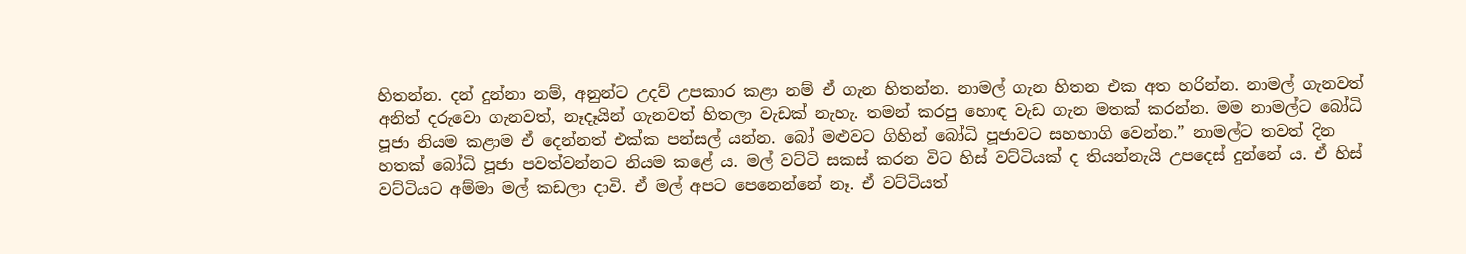හිතන්න. දන් දුන්නා නම්, අනුන්ට උදව් උපකාර කළා නම් ඒ ගැන හිතන්න. නාමල් ගැන හිතන එක අත හරින්න. නාමල් ගැනවත් අනිත් දරුවො ගැනවත්, නෑදෑයින් ගැනවත් හිතලා වැඩක් නැහැ. තමන් කරපු හොඳ වැඩ ගැන මතක් ‍කරන්න. මම නාමල්ට බෝධි පූජා නියම කළාම ඒ දෙන්නත් එක්ක පන්සල් යන්න. බෝ මළුවට ගිහින් බෝධි පූජාවට සහභාගි වෙන්න.” නාමල්ට තවත් දින හතක් බෝධි පූජා පවත්වන්නට නියම කළේ ය. මල් වට්ටි සකස් කරන විට හිස් වට්ටියක් ද තියන්නැයි උපදෙස් දුන්නේ ය. ඒ හිස් වට්ටියට අම්මා මල් කඩලා දාවි. ඒ මල් අපට පෙනෙන්නේ නෑ. ඒ වට්ටියත්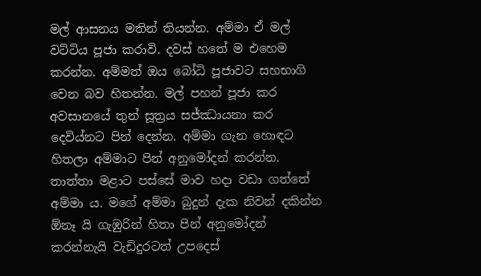මල් ආසනය මතින් තියන්න. අම්මා ඒ මල් වට්ටිය පූජා කරාවි. දවස් හතේ ම එහෙම කරන්න. අම්මත් ඔය බෝධි පූජාවට සහභාගි වෙන බව හිතන්න. මල් පහන් පූජා කර අවසානයේ තුන් සූත්‍රය සජ්ඣායනා කර දෙවිය්නට පින් දෙන්න. අම්මා ගැන හොඳට හිතලා අම්මාට පින් අනුමෝදන් කරන්න. තාත්තා මළාට පස්සේ මාව හදා වඩා ගත්තේ අම්මා ය. මගේ අම්මා බුදුන් දැක නිවන් දකින්න ඕනෑ යි ගැඹුරින් හිතා පින් අනුමෝදන් කරන්නැයි වැඩිදුරටත් උපදෙස්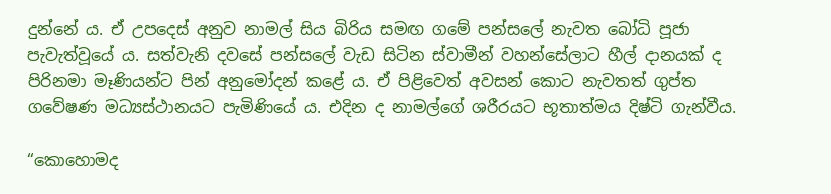දුන්නේ ය. ඒ උපදෙස් අනුව නාමල් සිය බිරිය සමඟ ගමේ පන්සලේ නැවත බෝධි පූජා පැවැත්වූයේ ය. සත්වැනි දවසේ පන්සලේ වැඩ සිටින ස්වාමීන් වහන්සේලාට හීල් දානයක් ද පිරිනමා මෑණියන්ට පින් අනුමෝදන් කළේ ය. ඒ පිළිවෙත් අවසන් කොට නැවතත් ගුප්ත ගවේෂණ මධ්‍යස්ථානයට පැමිණියේ ය. එදින ද නාමල්ගේ ශරීරයට භූතාත්මය දිෂ්ටි ගැන්වීය.

“කොහොමද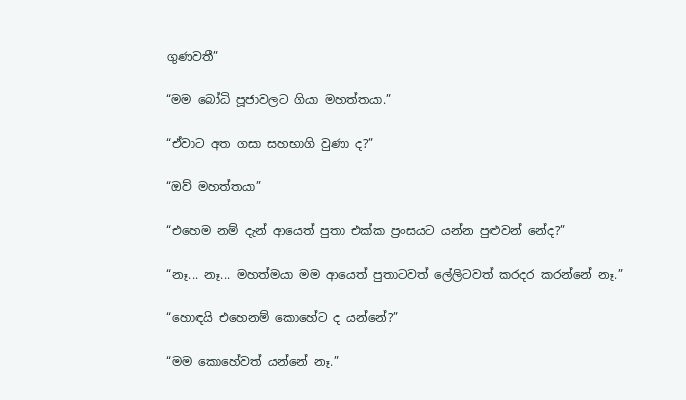ගුණවතී”

“මම බෝධි පූජාවලට ගියා මහත්තයා.”

“ඒවාට අත ගසා සහභාගි වුණා ද?”

“ඔව් මහත්තයා”

“එහෙම නම් දැන් ආයෙත් පුතා එක්ක ප්‍රංසයට යන්න පුළුවන් නේද?”

“නෑ... නෑ... මහත්මයා මම ආයෙත් පුතාටවත් ලේලිටවත් කරදර කරන්නේ නෑ.”

“හොඳයි එහෙනම් කොහේට ද යන්නේ?”

“මම කොහේවත් යන්නේ නෑ.”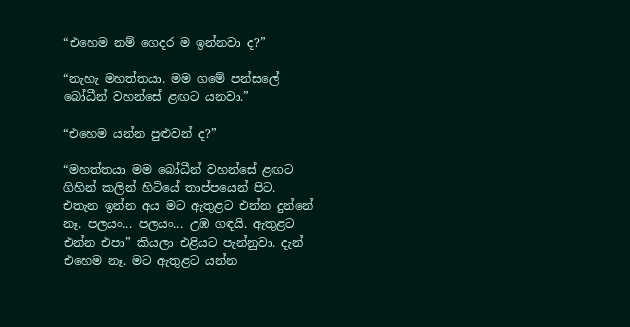“එහෙම නම් ගෙදර ම ඉන්නවා ද?”

“නැහැ මහත්තයා. මම ගමේ පන්සලේ බෝධීන් වහන්සේ ළඟට යනවා.”

“එහෙම යන්න පුළුවන් ද?”

“මහත්තයා මම බෝධීන් වහන්සේ ළඟට ගිහින් කලින් හිටියේ තාප්පයෙන් පිට. එතැන ඉන්න අය මට ඇතුළට එන්න දුන්නේ නෑ‍. පලයං... පලයං... උඹ ගඳයි. ඇතුළට එන්න එපා” කියලා එළියට පැන්නුවා. දැන් එහෙම නෑ. මට ඇතුළට යන්න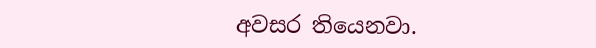අවසර තියෙනවා.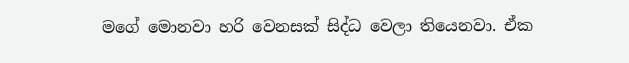මගේ මොනවා හරි වෙනසක් සිද්ධ වෙලා තියෙනවා. ඒක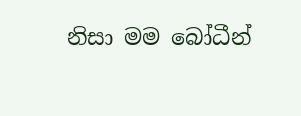නිසා මම බෝධීන්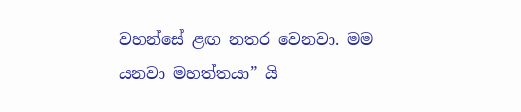වහන්සේ ළඟ නතර වෙනවා. මම යනවා මහත්තයා” යි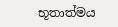භූතාත්මය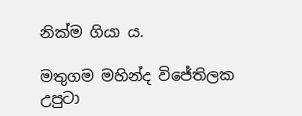නික්ම ගියා ය.

මතුගම මහින්ද විජේතිලක
උපුටා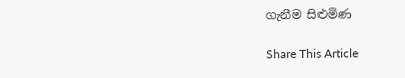ගැනීම සිළුමිණ

Share This Article